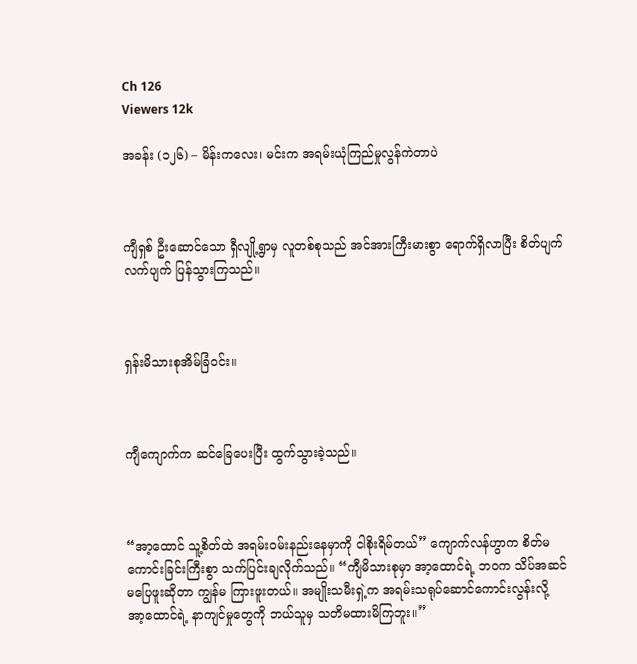Ch 126
Viewers 12k

အခန်း (၁၂၆) – မိန်းကလေး၊ မင်းက အရမ်းယုံကြည်မှုလွန်ကဲတာပဲ



ကျီရှစ် ဦးဆောင်သော ရှီလျို့ရွာမှ လူတစ်စုသည် အင်အားကြီးမားစွာ ရောက်ရှိလာပြီး စိတ်ပျက်လက်ပျက် ပြန်သွားကြသည်။



ရှန်းမိသားစုအိမ်ခြံဝင်း။



ကျီကျောက်က ဆင်ခြေပေးပြီး ထွက်သွားခဲ့သည်။



“အာ့ထောင် သူ့စိတ်ထဲ အရမ်းဝမ်းနည်းနေမှာကို ငါစိုးရိမ်တယ်” ကျောက်လန်ဟွာက စိတ်မကောင်းခြင်းကြီးစွာ သက်ပြင်းချလိုက်သည်။ “ကျီမိသားစုမှာ အာ့ထောင်ရဲ့ ဘဝက သိပ်အဆင်မပြေဖူးဆိုတာ ကျွန်မ ကြားဖူးတယ်။ အမျိုးသမီးရှဲ့က အရမ်းသရုပ်ဆောင်ကောင်းလွန်းလို့ အာ့ထောင်ရဲ့ နာကျင်မှုတွေကို ဘယ်သူမှ သတိမထားမိကြဘူး။”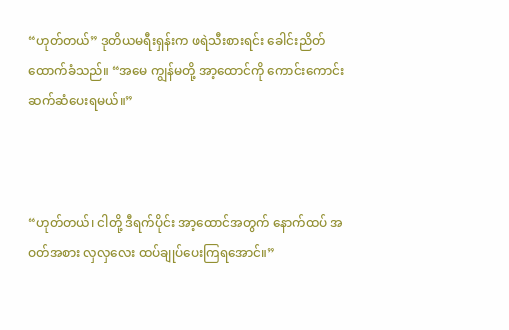“ဟုတ်တယ်” ဒုတိယမရီးရှန်းက ဖရဲသီးစားရင်း ခေါင်းညိတ်ထောက်ခံသည်။ “အမေ ကျွန်မတို့ အာ့ထောင်ကို ကောင်းကောင်း ဆက်ဆံပေးရမယ်။”



“ဟုတ်တယ်၊ ငါတို့ ဒီရက်ပိုင်း အာ့ထောင်အတွက် နောက်ထပ် အဝတ်အစား လှလှလေး ထပ်ချုပ်ပေးကြရအောင်။”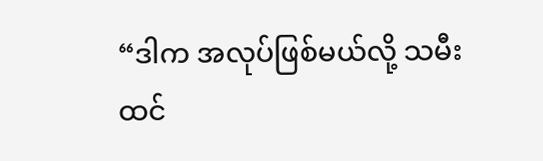“ဒါက အလုပ်ဖြစ်မယ်လို့ သမီးထင်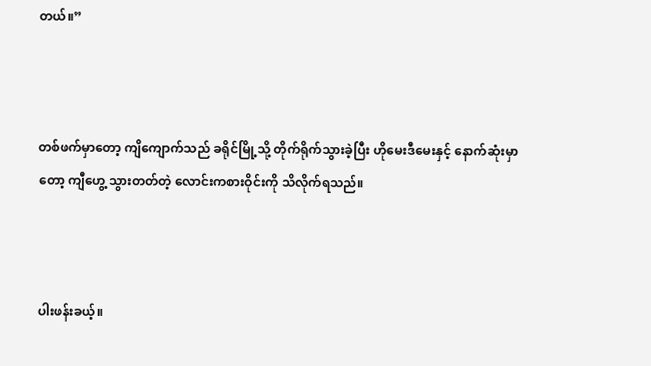တယ်။”



တစ်ဖက်မှာတော့ ကျိကျောက်သည် ခရိုင်မြို့သို့ တိုက်ရိုက်သွားခဲ့ပြီး ဟိုမေးဒီမေးနှင့် နောက်ဆုံးမှာတော့ ကျီဟွေ့ သွားတတ်တဲ့ လောင်းကစားဝိုင်းကို သိလိုက်ရသည်။



ပါးဖန်းခယ့်။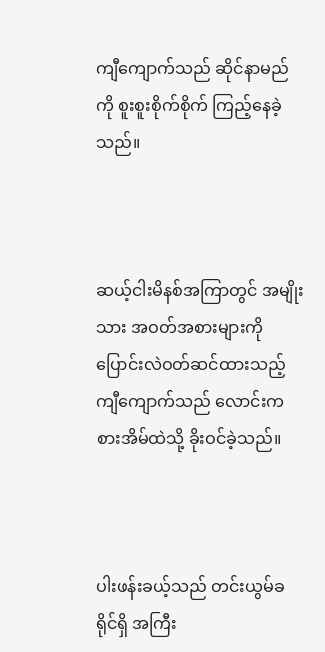ကျီကျောက်သည် ဆိုင်နာမည်ကို စူးစူးစိုက်စိုက် ကြည့်နေခဲ့သည်။



ဆယ့်ငါးမိနစ်အကြာတွင် အမျိုးသား အဝတ်အစားများကို ပြောင်းလဲဝတ်ဆင်ထားသည့် ကျီကျောက်သည် လောင်းကစားအိမ်ထဲသို့ ခိုးဝင်ခဲ့သည်။



ပါးဖန်းခယ့်သည် တင်းယွမ်ခရိုင်ရှိ အကြီး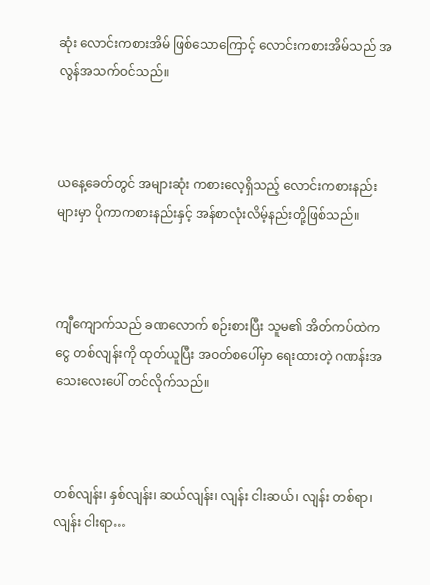ဆုံး လောင်းကစားအိမ် ဖြစ်သောကြောင့် လောင်းကစားအိမ်သည် အလွန်အသက်ဝင်သည်။



ယနေ့ခေတ်တွင် အများဆုံး ကစားလေ့ရှိသည့် လောင်းကစားနည်းများမှာ ပိုကာကစားနည်းနှင့် အန်စာလုံးလိမ့်နည်းတို့ဖြစ်သည်။



ကျီကျောက်သည် ခဏလောက် စဉ်းစားပြီး သူမ၏ အိတ်ကပ်ထဲက ငွေ တစ်လျန်းကို ထုတ်ယူပြီး အဝတ်စပေါ်မှာ ရေးထားတဲ့ ဂဏန်းအသေးလေးပေါ် တင်လိုက်သည်။



တစ်လျန်း၊ နှစ်လျန်း၊ ဆယ်လျန်း၊ လျန်း ငါးဆယ်၊ လျန်း တစ်ရာ၊ လျန်း ငါးရာ…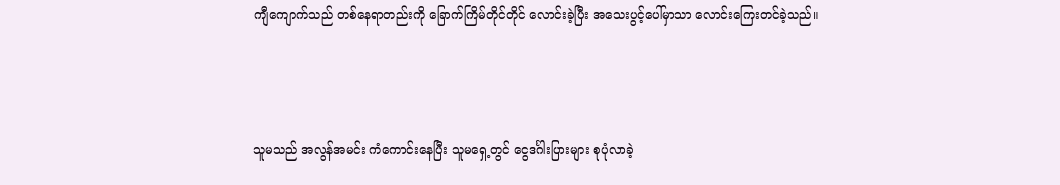ကျီကျောက်သည် တစ်နေရာတည်းကို ခြောက်ကြိမ်တိုင်တိုင် လောင်းခဲ့ပြီး အသေးပွင့်ပေါ်မှာသာ လောင်းကြေးတင်ခဲ့သည်။



သူမသည် အလွန်အမင်း ကံကောင်းနေပြီး သူမရှေ့တွင် ငွေဒင်္ဂါးပြားများ စုပုံလာခဲ့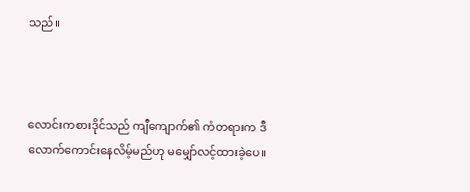သည်။



လောင်းကစားဒိုင်သည် ကျီကျောက်၏ ကံတရားက ဒီလောက်ကောင်းနေလိမ့်မည်ဟု မမျှော်လင့်ထားခဲ့ပေ။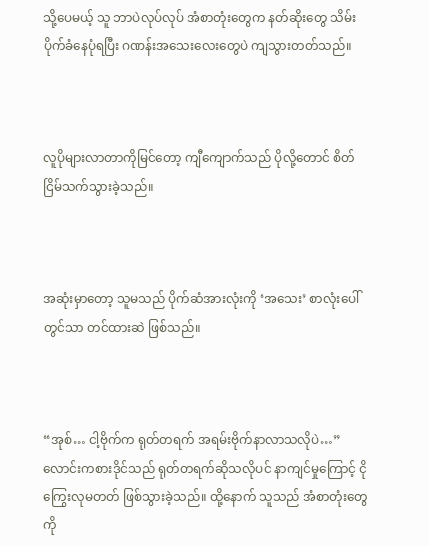သို့ပေမယ့် သူ ဘာပဲလုပ်လုပ် အံစာတုံးတွေက နတ်ဆိုးတွေ သိမ်းပိုက်ခံနေပုံရပြီး ဂဏန်းအသေးလေးတွေပဲ ကျသွားတတ်သည်။



လူပိုများလာတာကိုမြင်တော့ ကျီကျောက်သည် ပိုလို့တောင် စိတ်ငြိမ်သက်သွားခဲ့သည်။



အဆုံးမှာတော့ သူမသည် ပိုက်ဆံအားလုံးကို ‘အသေး’ စာလုံးပေါ်တွင်သာ တင်ထားဆဲ ဖြစ်သည်။



“အုစ်… ငါ့ဗိုက်က ရုတ်တရက် အရမ်းဗိုက်နာလာသလိုပဲ…” လောင်းကစားဒိုင်သည် ရုတ်တရက်ဆိုသလိုပင် နာကျင်မှုကြောင့် ငိုကြွေးလုမတတ် ဖြစ်သွားခဲ့သည်။ ထို့နောက် သူသည် အံစာတုံးတွေကို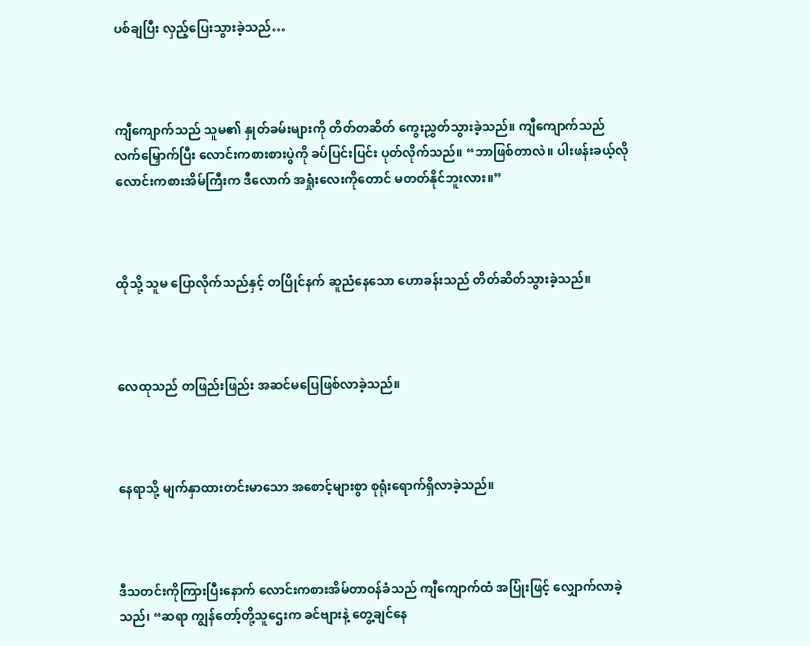ပစ်ချပြီး လှည့်ပြေးသွားခဲ့သည်…



ကျီကျောက်သည် သူမ၏ နှုတ်ခမ်းများကို တိတ်တဆိတ် ကွေးညွှတ်သွားခဲ့သည်။ ကျီကျောက်သည် လက်မြှောက်ပြီး လောင်းကစားစားပွဲကို ခပ်ပြင်းပြင်း ပုတ်လိုက်သည်။ “ဘာဖြစ်တာလဲ။ ပါးဖန်းခယ့်လို လောင်းကစားအိမ်ကြီးက ဒီလောက် အရှုံးလေးကိုတောင် မတတ်နိုင်ဘူးလား။”



ထိုသို့ သူမ ပြောလိုက်သည်နှင့် တပြိုင်နက် ဆူညံနေသော ဟောခန်းသည် တိတ်ဆိတ်သွားခဲ့သည်။



လေထုသည် တဖြည်းဖြည်း အဆင်မပြေဖြစ်လာခဲ့သည်။



နေရာသို့ မျက်နှာထားတင်းမာသော အစောင့်များစွာ စုရုံးရောက်ရှိလာခဲ့သည်။



ဒီသတင်းကိုကြားပြီးနောက် လောင်းကစားအိမ်တာဝန်ခံသည် ကျီကျောက်ထံ အပြုံးဖြင့် လျှောက်လာခဲ့သည်၊ “ဆရာ ကျွန်တော့်တို့သူဌေးက ခင်ဗျားနဲ့ တွေ့ချင်နေ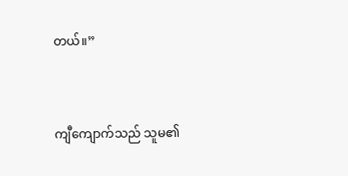တယ်။”



ကျီကျောက်သည် သူမ၏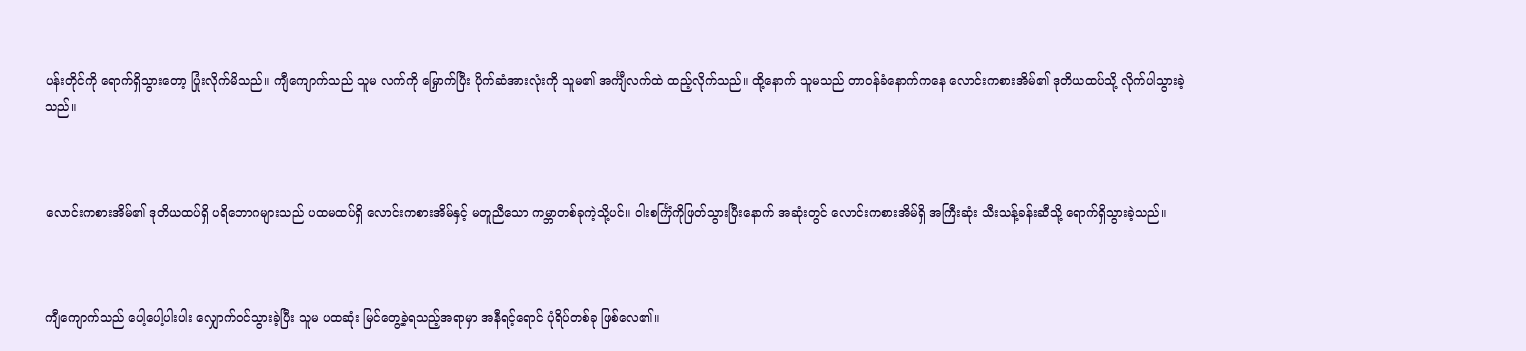ပန်းတိုင်ကို ရောက်ရှိသွားတော့ ပြုံးလိုက်မိသည်။ ကျီကျောက်သည် သူမ လက်ကို မြှောက်ပြီး ပိုက်ဆံအားလုံးကို သူမ၏ အင်္ကျီလက်ထဲ ထည့်လိုက်သည်။ ထို့နောက် သူမသည် တာဝန်ခံနောက်ကနေ လောင်းကစားအိမ်၏ ဒုတိယထပ်သို့ လိုက်ပါသွားခဲ့သည်။



လောင်းကစားအိမ်၏ ဒုတိယထပ်ရှိ ပရိဘောဂများသည် ပထမထပ်ရှိ လောင်းကစားအိမ်နှင့် မတူညီသော ကမ္ဘာတစ်ခုကဲ့သို့ပင်။ ဝါးစင်္ကြံကိုဖြတ်သွားပြီးနောက် အဆုံးတွင် လောင်းကစားအိမ်ရှိ အကြီးဆုံး သီးသန့်ခန်းဆီသို့ ရောက်ရှိသွားခဲ့သည်။



ကျီကျောက်သည် ပေါ့ပေါ့ပါးပါး လျှောက်ဝင်သွားခဲ့ပြီး သူမ ပထဆုံး မြင်တွေ့ခဲ့ရသည့်အရာမှာ အနီရင့်ရောင် ပုံရိပ်တစ်ခု ဖြစ်လေ၏။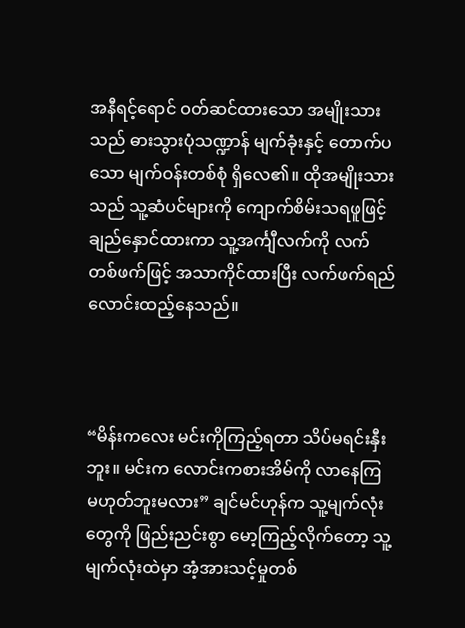အနီရင့်ရောင် ဝတ်ဆင်ထားသော အမျိုးသားသည် ဓားသွားပုံသဏ္ဍာန် မျက်ခုံးနှင့် တောက်ပသော မျက်ဝန်းတစ်စုံ ရှိလေ၏။ ထိုအမျိုးသားသည် သူ့ဆံပင်များကို ကျောက်စိမ်းသရဖူဖြင့် ချည်နှောင်ထားကာ သူ့အင်္ကျီလက်ကို လက်တစ်ဖက်ဖြင့် အသာကိုင်ထားပြီး လက်ဖက်ရည် လောင်းထည့်နေသည်။



“မိန်းကလေး မင်းကိုကြည့်ရတာ သိပ်မရင်းနှီးဘူး။ မင်းက လောင်းကစားအိမ်ကို လာနေကြ မဟုတ်ဘူးမလား” ချင်မင်ဟုန်က သူ့မျက်လုံးတွေကို ဖြည်းညင်းစွာ မော့ကြည့်လိုက်တော့ သူ့မျက်လုံးထဲမှာ အံ့အားသင့်မှုတစ်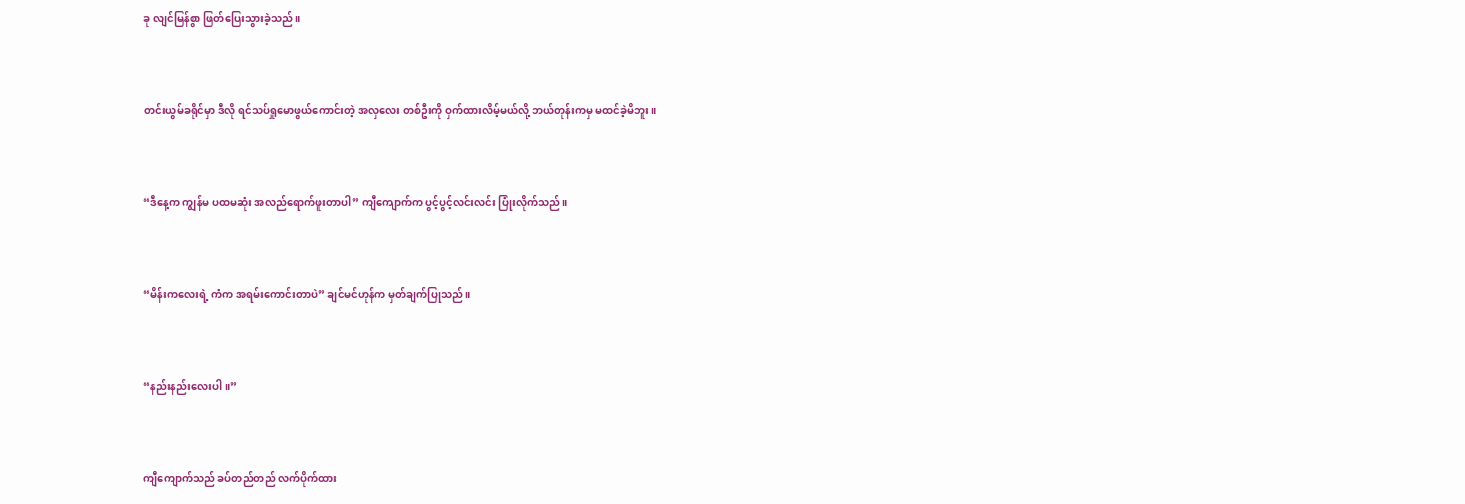ခု လျင်မြန်စွာ ဖြတ်ပြေးသွားခဲ့သည်။



တင်းယွမ်ခရိုင်မှာ ဒီလို ရင်သပ်ရှုမောဖွယ်ကောင်းတဲ့ အလှလေး တစ်ဦးကို ဝှက်ထားလိမ့်မယ်လို့ ဘယ်တုန်းကမှ မထင်ခဲ့မိဘူး။



“ဒီနေ့က ကျွန်မ ပထမဆုံး အလည်ရောက်ဖူးတာပါ” ကျီကျောက်က ပွင့်ပွင့်လင်းလင်း ပြုံးလိုက်သည်။



“မိန်းကလေးရဲ့ ကံက အရမ်းကောင်းတာပဲ” ချင်မင်ဟုန်က မှတ်ချက်ပြုသည်။



“နည်းနည်းလေးပါ။”



ကျီကျောက်သည် ခပ်တည်တည် လက်ပိုက်ထား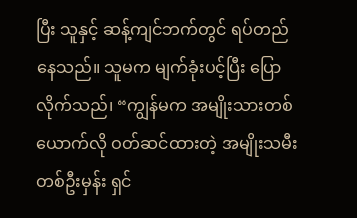ပြီး သူနှင့် ဆန့်ကျင်ဘက်တွင် ရပ်တည်နေသည်။ သူမက မျက်ခုံးပင့်ပြီး ပြောလိုက်သည်၊ “ကျွန်မက အမျိုးသားတစ်ယောက်လို ဝတ်ဆင်ထားတဲ့ အမျိုးသမီးတစ်ဦးမှန်း ရှင်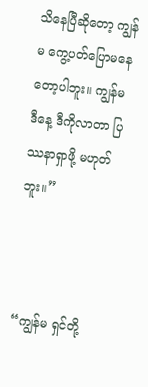သိနေပြီဆိုတော့ ကျွန်မ ကွေ့ပတ်ပြောမနေတော့ပါဘူး။ ကျွန်မ ဒီနေ့ ဒီကိုလာတာ ပြဿနာရှာဖို့ မဟုတ်ဘူး။”



“ကျွန်မ ရှင်တို့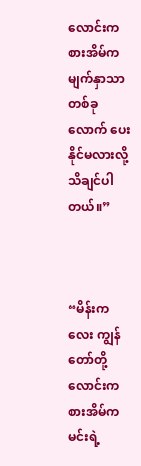လောင်းကစားအိမ်က မျက်နှာသာ တစ်ခုလောက် ပေးနိုင်မလားလို့ သိချင်ပါတယ်။”



“မိန်းကလေး ကျွန်တော်တို့လောင်းကစားအိမ်က မင်းရဲ့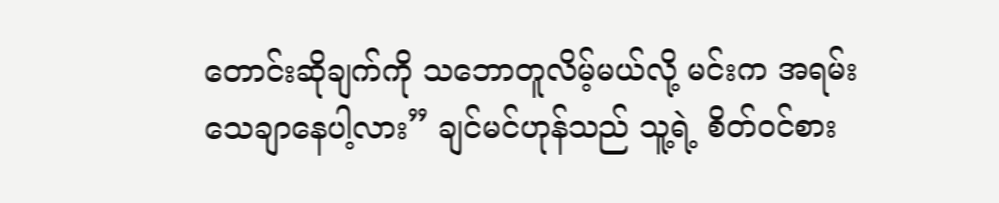တောင်းဆိုချက်ကို သဘောတူလိမ့်မယ်လို့ မင်းက အရမ်းသေချာနေပါ့လား” ချင်မင်ဟုန်သည် သူ့ရဲ့ စိတ်ဝင်စား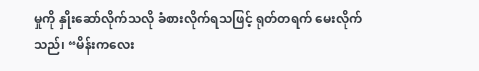မှုကို နှိုးဆော်လိုက်သလို ခံစားလိုက်ရသဖြင့် ရုတ်တရက် မေးလိုက်သည်၊ “မိန်းကလေး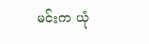မင်းက ယုံ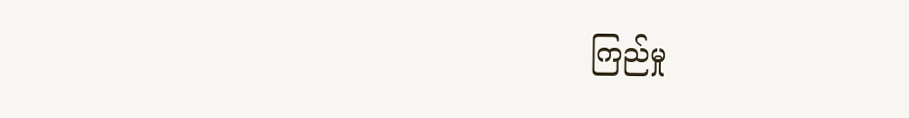ကြည်မှု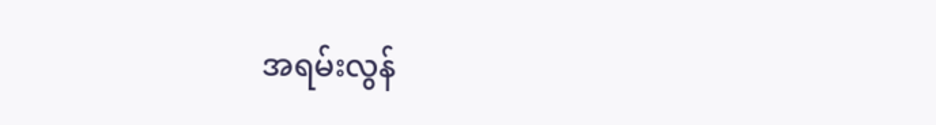အရမ်းလွန်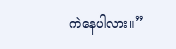ကဲနေပါလား။”